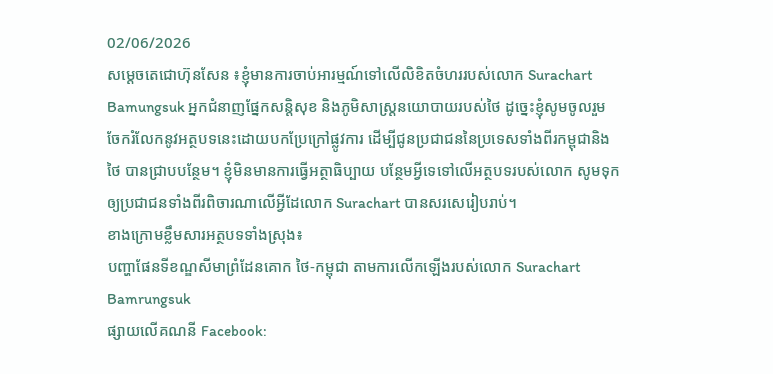02/06/2026
សម្តេចតេជោហ៊ុនសែន ៖ខ្ញុំមានការចាប់អារម្មណ៍ទៅលើលិខិតចំហររបស់លោក Surachart Bamungsuk អ្នកជំនាញផ្នែកសន្តិសុខ និងភូមិសាស្ត្រនយោបាយរបស់ថៃ ដូច្នេះខ្ញុំសូមចូលរួមចែករំលែកនូវអត្ថបទនេះដោយបកប្រែក្រៅផ្លូវការ ដើម្បីជូនប្រជាជននៃប្រទេសទាំងពីរកម្ពុជានិងថៃ បានជ្រាបបន្ថែម។ ខ្ញុំមិនមានការធ្វើអត្ថាធិប្បាយ បន្ថែមអ្វីទេទៅលើអត្ថបទរបស់លោក សូមទុកឲ្យប្រជាជនទាំងពីរពិចារណាលើអ្វីដែលោក Surachart បានសរសេរៀបរាប់។
ខាងក្រោមខ្លឹមសារអត្ថបទទាំងស្រុង៖
បញ្ហាផែនទីខណ្ឌសីមាព្រំដែនគោក ថៃ-កម្ពុជា តាមការលើកឡើងរបស់លោក Surachart Bamrungsuk
ផ្សាយលើគណនី Facebook: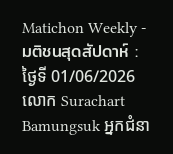Matichon Weekly - มติชนสุดสัปดาห์ : ថ្ងៃទី 01/06/2026
លោក Surachart Bamungsuk អ្នកជំនា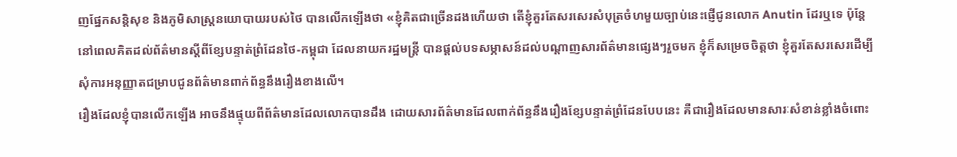ញផ្នែកសន្តិសុខ និងភូមិសាស្ត្រនយោបាយរបស់ថៃ បានលើកឡើងថា «ខ្ញុំគិតជាច្រើនដងហើយថា តើខ្ញុំគួរតែសរសេរសំបុត្រចំហមួយច្បាប់នេះផ្ញើជូនលោក Anutin ដែរឬទេ ប៉ុន្តែនៅពេលគិតដល់ព័ត៌មានស្តីពីខ្សែបន្ទាត់ព្រំដែនថៃ-កម្ពុជា ដែលនាយករដ្ឋមន្ត្រី បានផ្តល់បទសម្ភាសន៍ដល់បណ្តាញសារព័ត៌មានផ្សេងៗរួចមក ខ្ញុំក៏សម្រេចចិត្តថា ខ្ញុំគួរតែសរសេរដើម្បីសុំការអនុញ្ញាតជម្រាបជូនព័ត៌មានពាក់ព័ន្ធនឹងរឿងខាងលើ។
រឿងដែលខ្ញុំបានលើកឡើង អាចនឹងផ្ទុយពីព័ត៌មានដែលលោកបានដឹង ដោយសារព័ត៌មានដែលពាក់ព័ន្ធនឹងរឿងខ្សែបន្ទាត់ព្រំដែនបែបនេះ គឺជារឿងដែលមានសារៈសំខាន់ខ្លាំងចំពោះ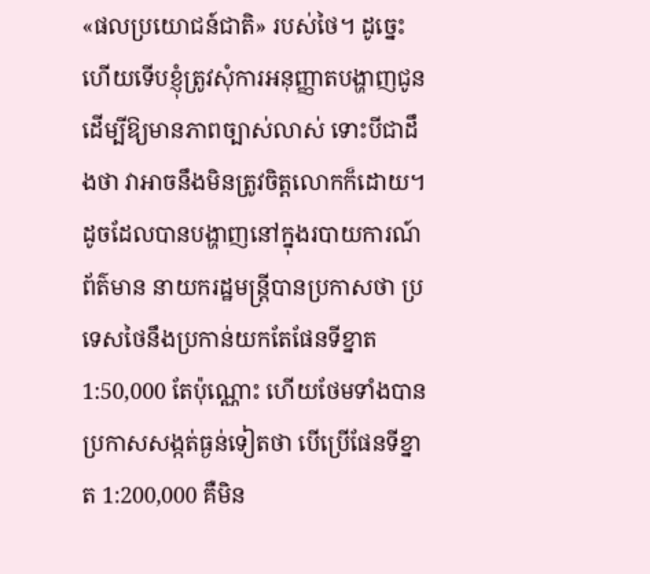«ផលប្រយោជន៍ជាតិ» របស់ថៃ។ ដូច្នេះហើយទើបខ្ញុំត្រូវសុំការអនុញ្ញាតបង្ហាញជូនដើម្បីឱ្យមានភាពច្បាស់លាស់ ទោះបីជាដឹងថា វាអាចនឹងមិនត្រូវចិត្តលោកក៏ដោយ។
ដូចដែលបានបង្ហាញនៅក្នុងរបាយការណ៍ព័ត៌មាន នាយករដ្ឋមន្ត្រីបានប្រកាសថា ប្រទេសថៃនឹងប្រកាន់យកតែផែនទីខ្នាត 1:50,000 តែប៉ុណ្ណោះ ហើយថែមទាំងបានប្រកាសសង្កត់ធ្ងន់ទៀតថា បើប្រើផែនទីខ្នាត 1:200,000 គឺមិន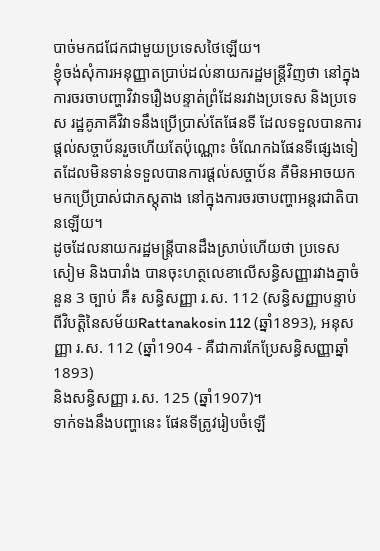បាច់មកជជែកជាមួយប្រទេសថៃឡើយ។
ខ្ញុំចង់សុំការអនុញ្ញាតប្រាប់ដល់នាយករដ្ឋមន្ត្រីវិញថា នៅក្នុងការចរចាបញ្ហាវិវាទរឿងបន្ទាត់ព្រំដែនរវាងប្រទេស និងប្រទេស រដ្ឋគូភាគីវិវាទនឹងប្រើប្រាស់តែផែនទី ដែលទទួលបានការផ្តល់សច្ចាប័នរួចហើយតែប៉ុណ្ណោះ ចំណែកឯផែនទីផ្សេងទៀតដែលមិនទាន់ទទួលបានការផ្តល់សច្ចាប័ន គឺមិនអាចយកមកប្រើប្រាស់ជាភស្តុតាង នៅក្នុងការចរចាបញ្ហាអន្តរជាតិបានឡើយ។
ដូចដែលនាយករដ្ឋមន្ត្រីបានដឹងស្រាប់ហើយថា ប្រទេសសៀម និងបារាំង បានចុះហត្ថលេខាលើសន្ធិសញ្ញារវាងគ្នាចំនួន 3 ច្បាប់ គឺ៖ សន្ធិសញ្ញា រ.ស. 112 (សន្ធិសញ្ញាបន្ទាប់ពីវិបត្តិនៃសម័យRattanakosin 112 (ឆ្នាំ1893), អនុសញ្ញា រ.ស. 112 (ឆ្នាំ1904 - គឺជាការកែប្រែសន្ធិសញ្ញាឆ្នាំ1893)
និងសន្ធិសញ្ញា រ.ស. 125 (ឆ្នាំ1907)។
ទាក់ទងនឹងបញ្ហានេះ ផែនទីត្រូវរៀបចំឡើ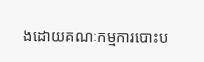ងដោយគណៈកម្មការបោះប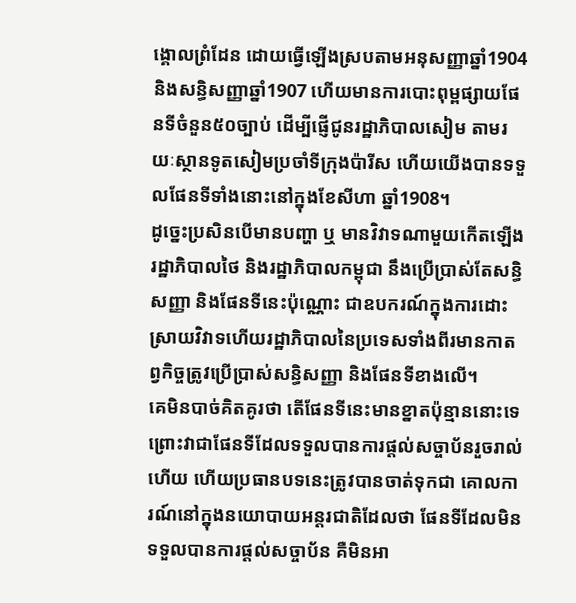ង្គោលព្រំដែន ដោយធ្វើឡើងស្របតាមអនុសញ្ញាឆ្នាំ1904 និងសន្ធិសញ្ញាឆ្នាំ1907 ហើយមានការបោះពុម្ពផ្សាយផែនទីចំនួន៥០ច្បាប់ ដើម្បីផ្ញើជូនរដ្ឋាភិបាលសៀម តាមរយៈស្ថានទូតសៀមប្រចាំទីក្រុងប៉ារីស ហើយយើងបានទទួលផែនទីទាំងនោះនៅក្នុងខែសីហា ឆ្នាំ1908។
ដូច្នេះប្រសិនបើមានបញ្ហា ឬ មានវិវាទណាមួយកើតឡើង រដ្ឋាភិបាលថៃ និងរដ្ឋាភិបាលកម្ពុជា នឹងប្រើប្រាស់តែសន្ធិសញ្ញា និងផែនទីនេះប៉ុណ្ណោះ ជាឧបករណ៍ក្នុងការដោះស្រាយវិវាទហើយរដ្ឋាភិបាលនៃប្រទេសទាំងពីរមានកាតព្វកិច្ចត្រូវប្រើប្រាស់សន្ធិសញ្ញា និងផែនទីខាងលើ។
គេមិនបាច់គិតគូរថា តើផែនទីនេះមានខ្នាតប៉ុន្មាននោះទេ ព្រោះវាជាផែនទីដែលទទួលបានការផ្តល់សច្ចាប័នរួចរាល់ហើយ ហើយប្រធានបទនេះត្រូវបានចាត់ទុកជា គោលការណ៍នៅក្នុងនយោបាយអន្តរជាតិដែលថា ផែនទីដែលមិនទទួលបានការផ្តល់សច្ចាប័ន គឺមិនអា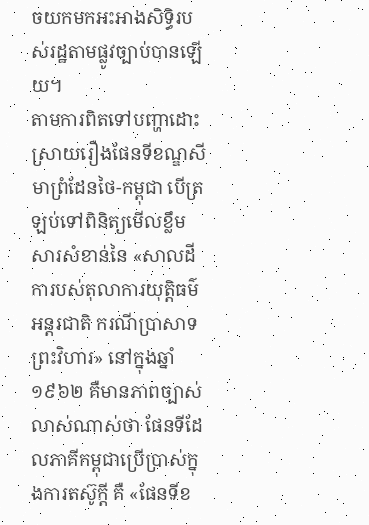ចយកមកអះអាងសិទ្ធិរបស់រដ្ឋតាមផ្លូវច្បាប់បានឡើយ។
តាមការពិតទៅបញ្ហាដោះស្រាយរឿងផែនទីខណ្ឌសីមាព្រំដែនថៃ-កម្ពុជា បើត្រឡប់ទៅពិនិត្យមើលខ្លឹមសារសំខាន់នៃ «សាលដីការបស់តុលាការយុត្តិធម៌អន្តរជាតិ ករណីប្រាសាទព្រះវិហារ» នៅក្នុងឆ្នាំ១៩៦២ គឺមានភាពច្បាស់លាស់ណាស់ថា ផែនទីដែលភាគីកម្ពុជាប្រើប្រាស់ក្នុងការតស៊ូក្តី គឺ «ផែនទីខ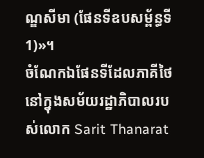ណ្ឌសីមា (ផែនទីឧបសម្ព័ន្ធទី1)»។
ចំណែកឯផែនទីដែលភាគីថៃនៅក្នុងសម័យរដ្ឋាភិបាលរបស់លោក Sarit Thanarat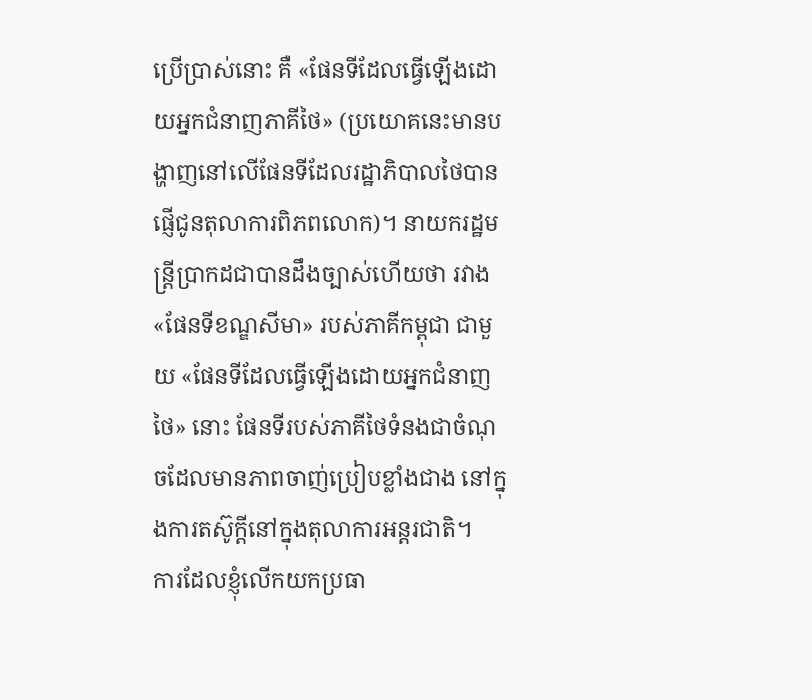ប្រើប្រាស់នោះ គឺ «ផែនទីដែលធ្វើឡើងដោយអ្នកជំនាញភាគីថៃ» (ប្រយោគនេះមានបង្ហាញនៅលើផែនទីដែលរដ្ឋាភិបាលថៃបានផ្ញើជូនតុលាការពិភពលោក)។ នាយករដ្ឋមន្ត្រីប្រាកដជាបានដឹងច្បាស់ហើយថា រវាង «ផែនទីខណ្ឌសីមា» របស់ភាគីកម្ពុជា ជាមួយ «ផែនទីដែលធ្វើឡើងដោយអ្នកជំនាញថៃ» នោះ ផែនទីរបស់ភាគីថៃទំនងជាចំណុចដែលមានភាពចាញ់ប្រៀបខ្លាំងជាង នៅក្នុងការតស៊ូក្តីនៅក្នុងតុលាការអន្តរជាតិ។
ការដែលខ្ញុំលើកយកប្រធា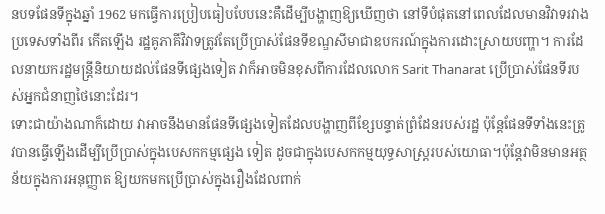នបទផែនទីក្នុងឆ្នាំ 1962 មកធ្វើការប្រៀបធៀបបែបនេះគឺដើម្បីបង្ហាញឱ្យឃើញថា នៅទីបំផុតនៅពេលដែលមានវិវាទរវាងប្រទេសទាំងពីរ កើតឡើង រដ្ឋគូភាគីវិវាទត្រូវតែប្រើប្រាស់ផែនទីខណ្ឌសីមាជាឧបករណ៍ក្នុងការដោះស្រាយបញ្ហា។ ការដែលនាយករដ្ឋមន្ត្រីនិយាយដល់ផែនទីផ្សេងទៀត វាក៏អាចមិនខុសពីការដែលលោក Sarit Thanarat ប្រើប្រាស់ផែនទីរបស់អ្នកជំនាញថៃនោះដែរ។
ទោះជាយ៉ាងណាក៏ដោយ វាអាចនឹងមានផែនទីផ្សេងទៀតដែលបង្ហាញពីខ្សែបន្ទាត់ព្រំដែនរបស់រដ្ឋ ប៉ុន្តែផែនទីទាំងនេះត្រូវបានធ្វើឡើងដើម្បីប្រើប្រាស់ក្នុងបេសកកម្មផ្សេង ទៀត ដូចជាក្នុងបេសកកម្មយុទ្ធសាស្ត្ររបស់យោធា។ប៉ុន្តែវាមិនមានអត្ថន័យក្នុងការអនុញ្ញាត ឱ្យយកមកប្រើប្រាស់ក្នុងរឿងដែលពាក់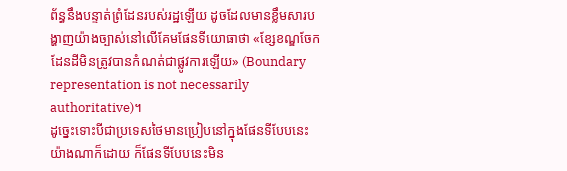ព័ន្ធនឹងបន្ទាត់ព្រំដែនរបស់រដ្ឋឡើយ ដូចដែលមានខ្លឹមសារបង្ហាញយ៉ាងច្បាស់នៅលើគែមផែនទីយោធាថា «ខ្សែខណ្ឌចែកដែនដីមិនត្រូវបានកំណត់ជាផ្លូវការឡើយ» (Boundary representation is not necessarily authoritative)។
ដូច្នេះទោះបីជាប្រទេសថៃមានប្រៀបនៅក្នុងផែនទីបែបនេះយ៉ាងណាក៏ដោយ ក៏ផែនទីបែបនេះមិន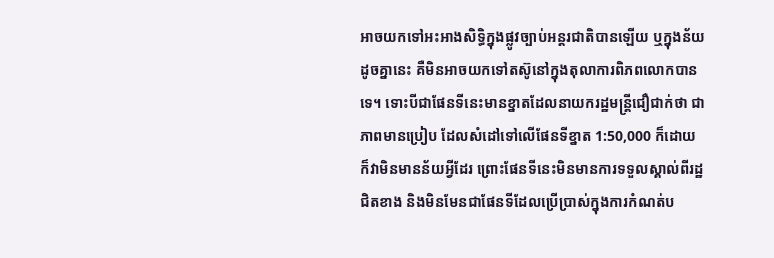អាចយកទៅអះអាងសិទ្ធិក្នុងផ្លូវច្បាប់អន្តរជាតិបានឡើយ ឬក្នុងន័យដូចគ្នានេះ គឺមិនអាចយកទៅតស៊ូនៅក្នុងតុលាការពិភពលោកបានទេ។ ទោះបីជាផែនទីនេះមានខ្នាតដែលនាយករដ្ឋមន្ត្រីជឿជាក់ថា ជាភាពមានប្រៀប ដែលសំដៅទៅលើផែនទីខ្នាត 1:50,000 ក៏ដោយ ក៏វាមិនមានន័យអ្វីដែរ ព្រោះផែនទីនេះមិនមានការទទួលស្គាល់ពីរដ្ឋជិតខាង និងមិនមែនជាផែនទីដែលប្រើប្រាស់ក្នុងការកំណត់ប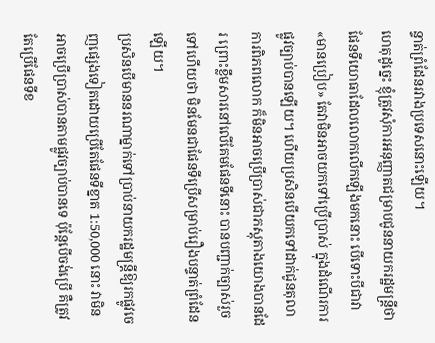ន្ទាត់ព្រំដែនរវាងប្រទេសនោះឡើយ។
ហេតុដូច្នេះ ខ្ញុំត្រូវសុំការអនុញ្ញាតជម្រាបជូននាយករដ្ឋមន្ត្រីថា ផែនទីយោធាដែលលោកលើកឡើងមកនោះ បើទោះបីជាវា «មានប្រៀប» តែវាមិនអាចយកទៅប្រើប្រាស់ ក្នុងដំណើរការផ្លូវច្បាប់បានឡើយ។ ហើយប្រសិនបើយកទៅដាក់ជូនតុលាការពិភពលោក ក៏មិនអាចប្រើប្រាស់ជាភស្តុតាងយោងបានដែរ ព្រោះខ្លឹមសារនៅលើគែមផែនទីនោះ បានបញ្ជាក់ច្បាស់រួចទៅហើយថា មិនមែនជាផែនទីប្រើសម្រាប់រឿងបន្ទាត់ព្រំដែនឡើយ។
ប្រសិនបើមាននរណាម្នាក់ទៅប្រាប់នាយករដ្ឋមន្ត្រីឱ្យរកផ្លូវចេញផ្សេងទៀតដោយប្រើតែផែនទីខ្នាត 1:50,000 នោះ វាមិនអាចប្រើប្រាស់បានតាមផ្លូវច្បាប់បានទេ ប៉ុន្តែបើចង់ប្រើ គឺត្រូវតែប្រើផែនទីខ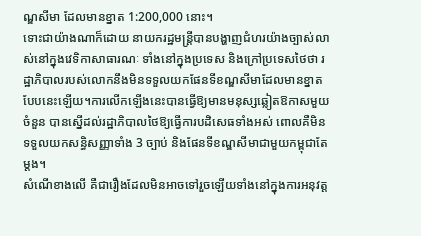ណ្ឌសីមា ដែលមានខ្នាត 1:200,000 នោះ។
ទោះជាយ៉ាងណាក៏ដោយ នាយករដ្ឋមន្ត្រីបានបង្ហាញជំហរយ៉ាងច្បាស់លាស់នៅក្នុងវេទិកាសាធារណៈ ទាំងនៅក្នុងប្រទេស និងក្រៅប្រទេសថៃថា រដ្ឋាភិបាលរបស់លោកនឹងមិនទទួលយកផែនទីខណ្ឌសីមាដែលមានខ្នាតបែបនេះឡើយ។ការលើកឡើងនេះបានធ្វើឱ្យមានមនុស្សឆ្លៀតឱកាសមួយចំនួន បានស្នើដល់រដ្ឋាភិបាលថៃឱ្យធ្វើការបដិសេធទាំងអស់ ពោលគឺមិនទទួលយកសន្ធិសញ្ញាទាំង 3 ច្បាប់ និងផែនទីខណ្ឌសីមាជាមួយកម្ពុជាតែម្តង។
សំណើខាងលើ គឺជារឿងដែលមិនអាចទៅរួចឡើយទាំងនៅក្នុងការអនុវត្ត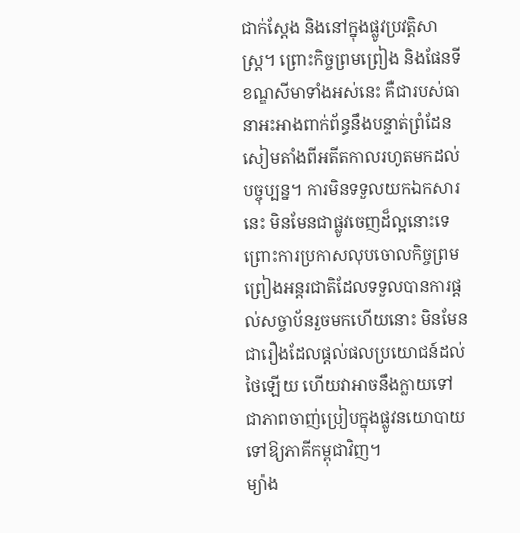ជាក់ស្តែង និងនៅក្នុងផ្លូវប្រវត្តិសាស្ត្រ។ ព្រោះកិច្ចព្រមព្រៀង និងផែនទីខណ្ឌសីមាទាំងអស់នេះ គឺជារបស់ធានាអះអាងពាក់ព័ន្ធនឹងបន្ទាត់ព្រំដែនសៀមតាំងពីអតីតកាលរហូតមកដល់បច្ចុប្បន្ន។ ការមិនទទួលយកឯកសារនេះ មិនមែនជាផ្លូវចេញដ៏ល្អនោះទេ ព្រោះការប្រកាសលុបចោលកិច្ចព្រមព្រៀងអន្តរជាតិដែលទទួលបានការផ្តល់សច្ចាប័នរួចមកហើយនោះ មិនមែនជារឿងដែលផ្តល់ផលប្រយោជន៍ដល់ថៃឡើយ ហើយវាអាចនឹងក្លាយទៅជាភាពចាញ់ប្រៀបក្នុងផ្លូវនយោបាយទៅឱ្យភាគីកម្ពុជាវិញ។
ម្យ៉ាង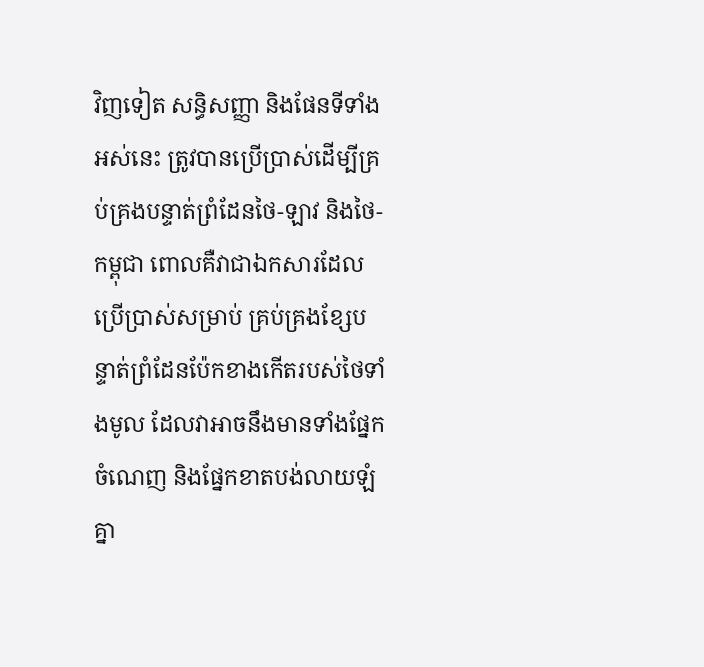វិញទៀត សន្ធិសញ្ញា និងផែនទីទាំងអស់នេះ ត្រូវបានប្រើប្រាស់ដើម្បីគ្រប់គ្រងបន្ទាត់ព្រំដែនថៃ-ឡាវ និងថៃ-កម្ពុជា ពោលគឺវាជាឯកសារដែលប្រើប្រាស់សម្រាប់ គ្រប់គ្រងខ្សែបន្ទាត់ព្រំដែនប៉ែកខាងកើតរបស់ថៃទាំងមូល ដែលវាអាចនឹងមានទាំងផ្នែកចំណេញ និងផ្នែកខាតបង់លាយឡំគ្នា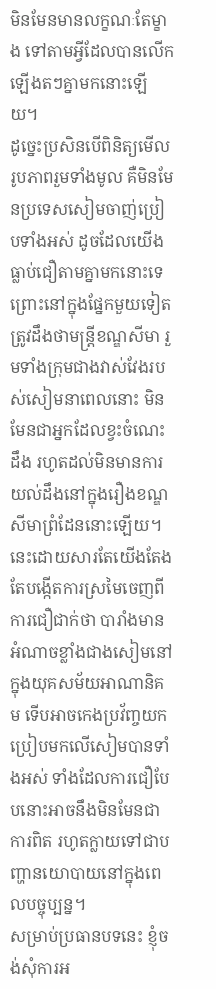មិនមែនមានលក្ខណៈតែម្ខាង ទៅតាមអ្វីដែលបានលើកឡើងតៗគ្នាមកនោះឡើយ។
ដូច្នេះប្រសិនបើពិនិត្យមើលរូបភាពរួមទាំងមូល គឺមិនមែនប្រទេសសៀមចាញ់ប្រៀបទាំងអស់ ដូចដែលយើងធ្លាប់ជឿតាមគ្នាមកនោះទេ ព្រោះនៅក្នុងផ្នែកមួយទៀត ត្រូវដឹងថាមន្ត្រីខណ្ឌសីមា រួមទាំងក្រុមជាងវាស់វែងរបស់សៀមនាពេលនោះ មិនមែនជាអ្នកដែលខ្វះចំណេះដឹង រហូតដល់មិនមានការយល់ដឹងនៅក្នុងរឿងខណ្ឌសីមាព្រំដែននោះឡើយ។
នេះដោយសារតែយើងតែងតែបង្កើតការស្រមៃចេញពីការជឿជាក់ថា បារាំងមានអំណាចខ្លាំងជាងសៀមនៅក្នុងយុគសម័យអាណានិគម ទើបអាចកេងប្រវ័ញ្ចយកប្រៀបមកលើសៀមបានទាំងអស់ ទាំងដែលការជឿបែបនោះអាចនឹងមិនមែនជាការពិត រហូតក្លាយទៅជាបញ្ហានយោបាយនៅក្នុងពេលបច្ចុប្បន្ន។
សម្រាប់ប្រធានបទនេះ ខ្ញុំចង់សុំការអ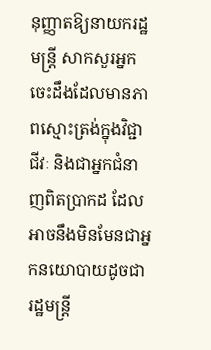នុញ្ញាតឱ្យនាយករដ្ឋមន្ត្រី សាកសួរអ្នកចេះដឹងដែលមានភាពស្មោះត្រង់ក្នុងវិជ្ជាជីវៈ និងជាអ្នកជំនាញពិតប្រាកដ ដែលអាចនឹងមិនមែនជាអ្នកនយោបាយដូចជា រដ្ឋមន្ត្រី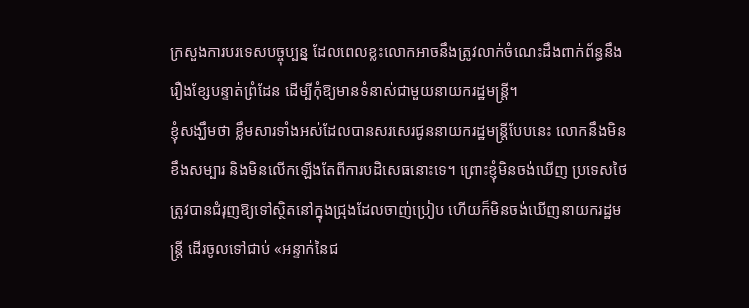ក្រសួងការបរទេសបច្ចុប្បន្ន ដែលពេលខ្លះលោកអាចនឹងត្រូវលាក់ចំណេះដឹងពាក់ព័ន្ធនឹងរឿងខ្សែបន្ទាត់ព្រំដែន ដើម្បីកុំឱ្យមានទំនាស់ជាមួយនាយករដ្ឋមន្ត្រី។
ខ្ញុំសង្ឃឹមថា ខ្លឹមសារទាំងអស់ដែលបានសរសេរជូននាយករដ្ឋមន្ត្រីបែបនេះ លោកនឹងមិនខឹងសម្បារ និងមិនលើកឡើងតែពីការបដិសេធនោះទេ។ ព្រោះខ្ញុំមិនចង់ឃើញ ប្រទេសថៃត្រូវបានជំរុញឱ្យទៅស្ថិតនៅក្នុងជ្រុងដែលចាញ់ប្រៀប ហើយក៏មិនចង់ឃើញនាយករដ្ឋមន្ត្រី ដើរចូលទៅជាប់ «អន្ទាក់នៃជ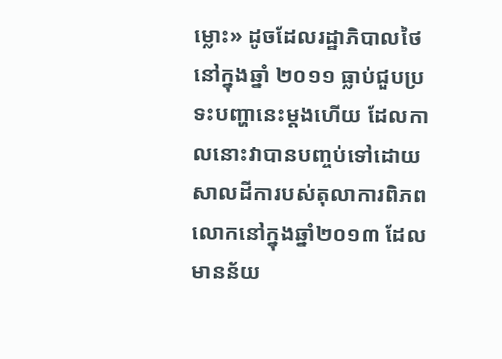ម្លោះ» ដូចដែលរដ្ឋាភិបាលថៃនៅក្នុងឆ្នាំ ២០១១ ធ្លាប់ជួបប្រទះបញ្ហានេះម្តងហើយ ដែលកាលនោះវាបានបញ្ចប់ទៅដោយសាលដីការបស់តុលាការពិភពលោកនៅក្នុងឆ្នាំ២០១៣ ដែលមានន័យ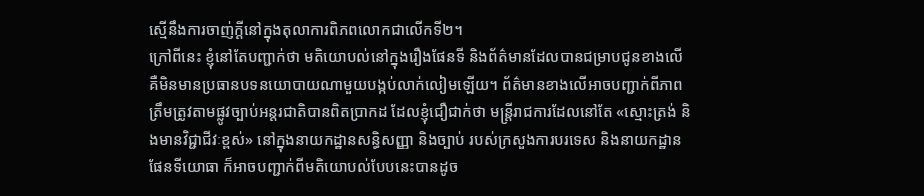ស្មើនឹងការចាញ់ក្តីនៅក្នុងតុលាការពិភពលោកជាលើកទី២។
ក្រៅពីនេះ ខ្ញុំនៅតែបញ្ជាក់ថា មតិយោបល់នៅក្នុងរឿងផែនទី និងព័ត៌មានដែលបានជម្រាបជូនខាងលើ គឺមិនមានប្រធានបទនយោបាយណាមួយបង្កប់លាក់លៀមឡើយ។ ព័ត៌មានខាងលើអាចបញ្ជាក់ពីភាពត្រឹមត្រូវតាមផ្លូវច្បាប់អន្តរជាតិបានពិតប្រាកដ ដែលខ្ញុំជឿជាក់ថា មន្ត្រីរាជការដែលនៅតែ «ស្មោះត្រង់ និងមានវិជ្ជាជីវៈខ្ពស់» នៅក្នុងនាយកដ្ឋានសន្ធិសញ្ញា និងច្បាប់ របស់ក្រសួងការបរទេស និងនាយកដ្ឋានផែនទីយោធា ក៏អាចបញ្ជាក់ពីមតិយោបល់បែបនេះបានដូច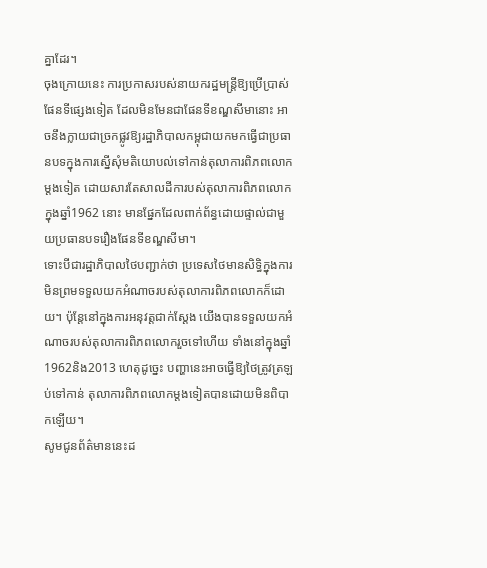គ្នាដែរ។
ចុងក្រោយនេះ ការប្រកាសរបស់នាយករដ្ឋមន្ត្រីឱ្យប្រើប្រាស់ផែនទីផ្សេងទៀត ដែលមិនមែនជាផែនទីខណ្ឌសីមានោះ អាចនឹងក្លាយជាច្រកផ្លូវឱ្យរដ្ឋាភិបាលកម្ពុជាយកមកធ្វើជាប្រធានបទក្នុងការស្នើសុំមតិយោបល់ទៅកាន់តុលាការពិភពលោកម្តងទៀត ដោយសារតែសាលដីការបស់តុលាការពិភពលោកក្នុងឆ្នាំ1962 នោះ មានផ្នែកដែលពាក់ព័ន្ធដោយផ្ទាល់ជាមួយប្រធានបទរឿងផែនទីខណ្ឌសីមា។
ទោះបីជារដ្ឋាភិបាលថៃបញ្ជាក់ថា ប្រទេសថៃមានសិទ្ធិក្នុងការមិនព្រមទទួលយកអំណាចរបស់តុលាការពិភពលោកក៏ដោយ។ ប៉ុន្តែនៅក្នុងការអនុវត្តជាក់ស្តែង យើងបានទទួលយកអំណាចរបស់តុលាការពិភពលោករួចទៅហើយ ទាំងនៅក្នុងឆ្នាំ1962និង2013 ហេតុដូច្នេះ បញ្ហានេះអាចធ្វើឱ្យថៃត្រូវត្រឡប់ទៅកាន់ តុលាការពិភពលោកម្តងទៀតបានដោយមិនពិបាកឡើយ។
សូមជូនព័ត៌មាននេះដ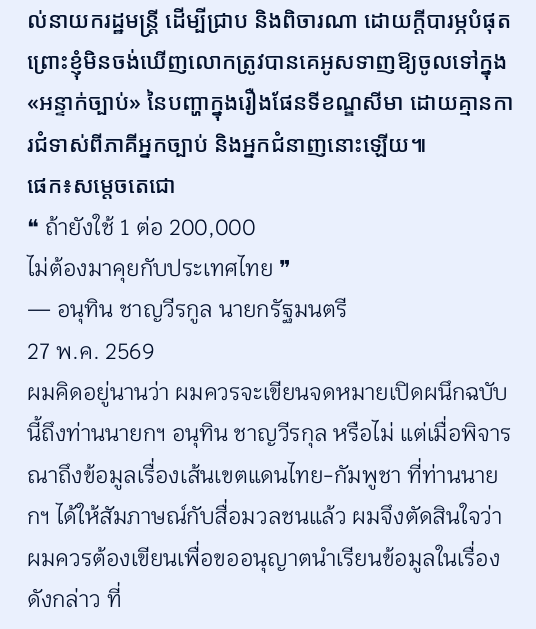ល់នាយករដ្ឋមន្ត្រី ដើម្បីជ្រាប និងពិចារណា ដោយក្តីបារម្ភបំផុត ព្រោះខ្ញុំមិនចង់ឃើញលោកត្រូវបានគេអូសទាញឱ្យចូលទៅក្នុង «អន្ទាក់ច្បាប់» នៃបញ្ហាក្នុងរឿងផែនទីខណ្ឌសីមា ដោយគ្មានការជំទាស់ពីភាគីអ្នកច្បាប់ និងអ្នកជំនាញនោះឡើយ៕
ផេក៖សម្តេចតេជោ
❝ ถ้ายังใช้ 1 ต่อ 200,000
ไม่ต้องมาคุยกับประเทศไทย ❞
— อนุทิน ชาญวีรกูล นายกรัฐมนตรี
27 พ.ค. 2569
ผมคิดอยู่นานว่า ผมควรจะเขียนจดหมายเปิดผนึกฉบับนี้ถึงท่านนายกฯ อนุทิน ชาญวีรกุล หรือไม่ แต่เมื่อพิจารณาถึงข้อมูลเรื่องเส้นเขตแดนไทย-กัมพูชา ที่ท่านนายกฯ ได้ให้สัมภาษณ์กับสื่อมวลชนแล้ว ผมจึงตัดสินใจว่า ผมควรต้องเขียนเพื่อขออนุญาตนำเรียนข้อมูลในเรื่องดังกล่าว ที่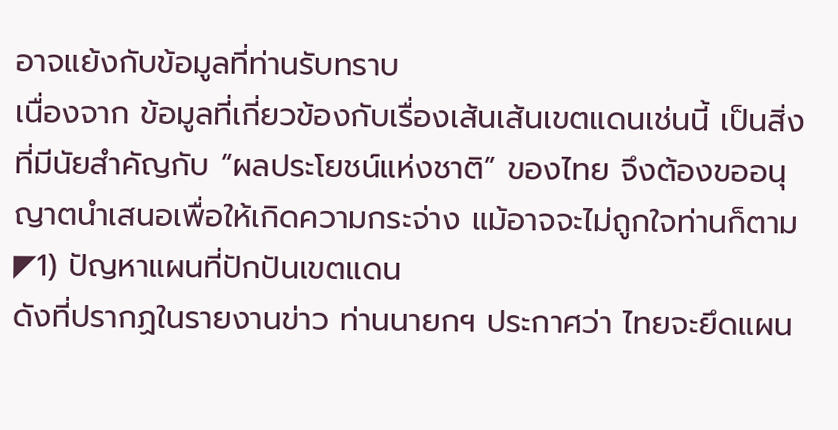อาจแย้งกับข้อมูลที่ท่านรับทราบ
เนื่องจาก ข้อมูลที่เกี่ยวข้องกับเรื่องเส้นเส้นเขตแดนเช่นนี้ เป็นสิ่งที่มีนัยสำคัญกับ “ผลประโยชน์แห่งชาติ” ของไทย จึงต้องขออนุญาตนำเสนอเพื่อให้เกิดความกระจ่าง แม้อาจจะไม่ถูกใจท่านก็ตาม
◤1) ปัญหาแผนที่ปักปันเขตแดน
ดังที่ปรากฏในรายงานข่าว ท่านนายกฯ ประกาศว่า ไทยจะยึดแผน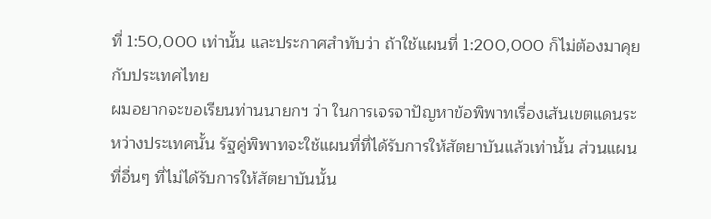ที่ 1:50,000 เท่านั้น และประกาศสำทับว่า ถ้าใช้แผนที่ 1:200,000 ก็ไม่ต้องมาคุยกับประเทศไทย
ผมอยากจะขอเรียนท่านนายกฯ ว่า ในการเจรจาปัญหาข้อพิพาทเรื่องเส้นเขตแดนระหว่างประเทศนั้น รัฐคู่พิพาทจะใช้แผนที่ที่ได้รับการให้สัตยาบันแล้วเท่านั้น ส่วนแผนที่อื่นๆ ที่ไม่ได้รับการให้สัตยาบันนั้น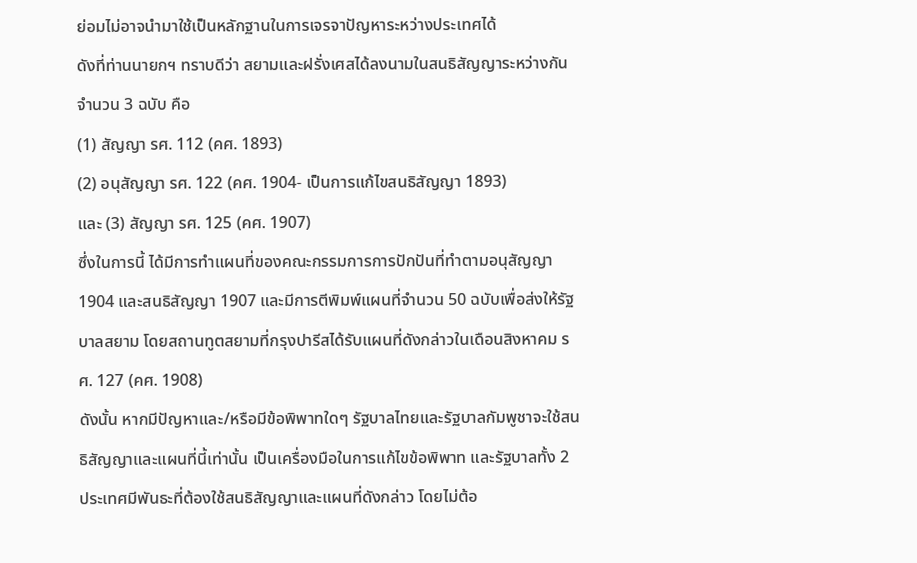ย่อมไม่อาจนำมาใช้เป็นหลักฐานในการเจรจาปัญหาระหว่างประเทศได้
ดังที่ท่านนายกฯ ทราบดีว่า สยามและฝรั่งเศสได้ลงนามในสนธิสัญญาระหว่างกันจำนวน 3 ฉบับ คือ
(1) สัญญา รศ. 112 (คศ. 1893)
(2) อนุสัญญา รศ. 122 (คศ. 1904- เป็นการแก้ไขสนธิสัญญา 1893)
และ (3) สัญญา รศ. 125 (คศ. 1907)
ซึ่งในการนี้ ได้มีการทำแผนที่ของคณะกรรมการการปักปันที่ทำตามอนุสัญญา 1904 และสนธิสัญญา 1907 และมีการตีพิมพ์แผนที่จำนวน 50 ฉบับเพื่อส่งให้รัฐบาลสยาม โดยสถานทูตสยามที่กรุงปารีสได้รับแผนที่ดังกล่าวในเดือนสิงหาคม รศ. 127 (คศ. 1908)
ดังนั้น หากมีปัญหาและ/หรือมีข้อพิพาทใดๆ รัฐบาลไทยและรัฐบาลกัมพูชาจะใช้สนธิสัญญาและแผนที่นี้เท่านั้น เป็นเครื่องมือในการแก้ไขข้อพิพาท และรัฐบาลทั้ง 2 ประเทศมีพันธะที่ต้องใช้สนธิสัญญาและแผนที่ดังกล่าว โดยไม่ต้อ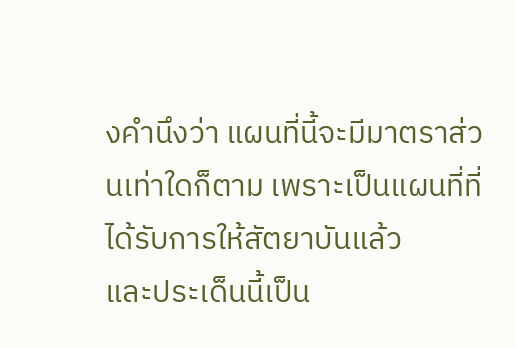งคำนึงว่า แผนที่นี้จะมีมาตราส่วนเท่าใดก็ตาม เพราะเป็นแผนที่ที่ได้รับการให้สัตยาบันแล้ว
และประเด็นนี้เป็น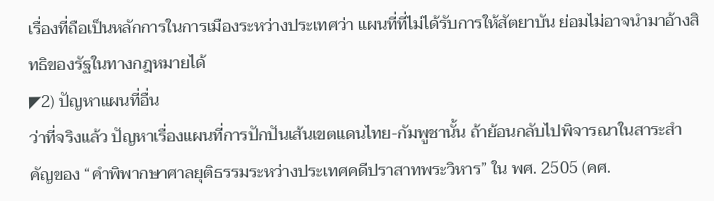เรื่องที่ถือเป็นหลักการในการเมืองระหว่างประเทศว่า แผนที่ที่ไม่ได้รับการให้สัตยาบัน ย่อมไม่อาจนำมาอ้างสิทธิของรัฐในทางกฎหมายได้
◤2) ปัญหาแผนที่อื่น
ว่าที่จริงแล้ว ปัญหาเรื่องแผนที่การปักปันเส้นเขตแดนไทย-กัมพูชานั้น ถ้าย้อนกลับไปพิจารณาในสาระสำคัญของ “คำพิพากษาศาลยุติธรรมระหว่างประเทศคดีปราสาทพระวิหาร” ใน พศ. 2505 (คศ.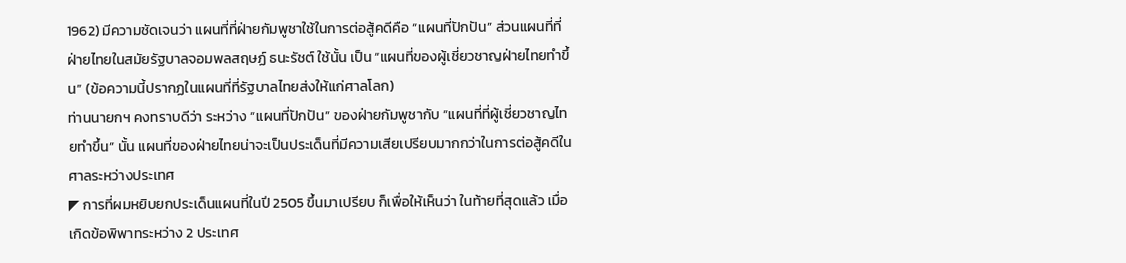1962) มีความชัดเจนว่า แผนที่ที่ฝ่ายกัมพูชาใช้ในการต่อสู้คดีคือ “แผนที่ปักปัน” ส่วนแผนที่ที่ฝ่ายไทยในสมัยรัฐบาลจอมพลสฤษฏ์ ธนะรัชต์ ใช้นั้น เป็น “แผนที่ของผู้เชี่ยวชาญฝ่ายไทยทำขึ้น” (ข้อความนี้ปรากฏในแผนที่ที่รัฐบาลไทยส่งให้แก่ศาลโลก)
ท่านนายกฯ คงทราบดีว่า ระหว่าง “แผนที่ปักปัน” ของฝ่ายกัมพูชากับ “แผนที่ที่ผู้เชี่ยวชาญไทยทำขึ้น” นั้น แผนที่ของฝ่ายไทยน่าจะเป็นประเด็นที่มีความเสียเปรียบมากกว่าในการต่อสู้คดีในศาลระหว่างประเทศ
◤ การที่ผมหยิบยกประเด็นแผนที่ในปี 2505 ขึ้นมาเปรียบ ก็เพื่อให้เห็นว่า ในท้ายที่สุดแล้ว เมื่อเกิดข้อพิพาทระหว่าง 2 ประเทศ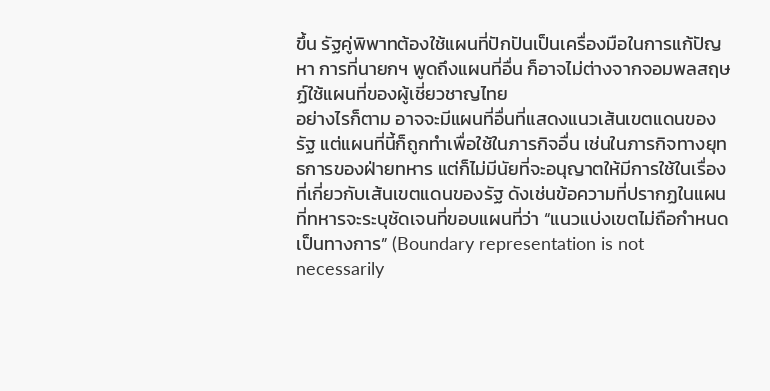ขึ้น รัฐคู่พิพาทต้องใช้แผนที่ปักปันเป็นเครื่องมือในการแก้ปัญหา การที่นายกฯ พูดถึงแผนที่อื่น ก็อาจไม่ต่างจากจอมพลสฤษฏ์ใช้แผนที่ของผู้เชี่ยวชาญไทย
อย่างไรก็ตาม อาจจะมีแผนที่อื่นที่แสดงแนวเส้นเขตแดนของรัฐ แต่แผนที่นี้ก็ถูกทำเพื่อใช้ในภารกิจอื่น เช่นในภารกิจทางยุทธการของฝ่ายทหาร แต่ก็ไม่มีนัยที่จะอนุญาตให้มีการใช้ในเรื่องที่เกี่ยวกับเส้นเขตแดนของรัฐ ดังเช่นข้อความที่ปรากฏในแผนที่ทหารจะระบุชัดเจนที่ขอบแผนที่ว่า “แนวแบ่งเขตไม่ถือกำหนดเป็นทางการ” (Boundary representation is not necessarily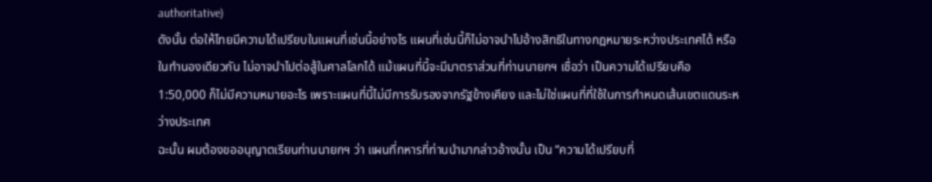authoritative)
ดังนั้น ต่อให้ไทยมีความได้เปรียบในแผนที่เช่นนี้อย่างไร แผนที่เช่นนี้ก็ไม่อาจนำไปอ้างสิทธิในทางกฎหมายระหว่างประเทศได้ หรือในทำนองเดียวกัน ไม่อาจนำไปต่อสู้ในศาลโลกได้ แม้แผนที่นี้จะมีมาตราส่วนที่ท่านนายกฯ เชื่อว่า เป็นความได้เปรียบคือ 1:50,000 ก็ไม่มีความหมายอะไร เพราะแผนที่นี้ไม่มีการรับรองจากรัฐข้างเคียง และไม่ใช่แผนที่ที่ใช้ในการกำหนดเส้นเขตแดนระหว่างประเทศ
ฉะนั้น ผมต้องขออนุญาตเรียนท่านนายกฯ ว่า แผนที่ทหารที่ท่านนำมากล่าวอ้างนั้น เป็น “ความได้เปรียบที่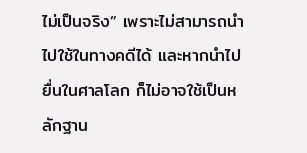ไม่เป็นจริง” เพราะไม่สามารถนำไปใช้ในทางคดีได้ และหากนำไปยื่นในศาลโลก ก็ไม่อาจใช้เป็นหลักฐาน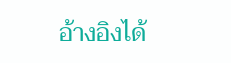อ้างอิงได้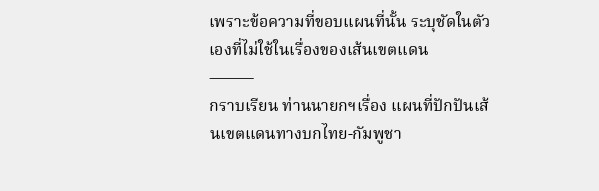เพราะข้อความที่ขอบแผนที่นั้น ระบุชัดในตัวเองที่ไม่ใช้ในเรื่องของเส้นเขตแดน
⸻
กราบเรียน ท่านนายกฯเรื่อง แผนที่ปักปันเส้นเขตแดนทางบกไทย-กัมพูชา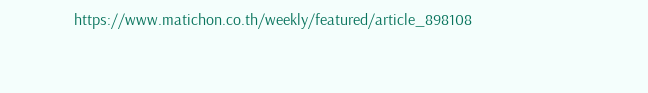https://www.matichon.co.th/weekly/featured/article_898108